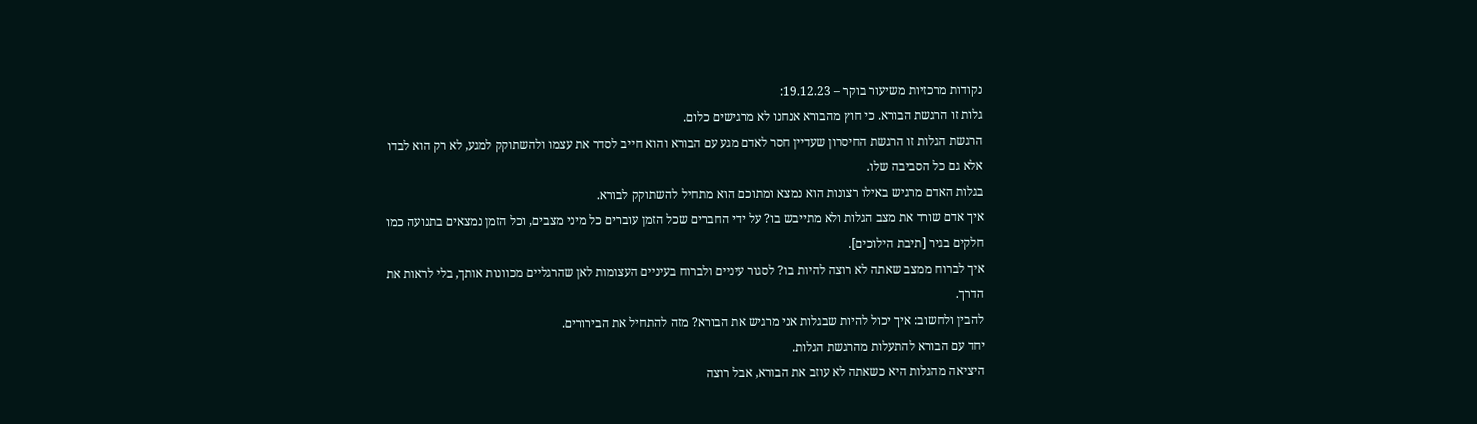נקודות מרכזיות משיעור בוקר – 19.12.23:
גלות זו הרגשת הבורא. כי חוץ מהבורא אנחנו לא מרגישים כלום.
הרגשת הגלות זו הרגשת החיסרון שעדיין חסר לאדם מגע עם הבורא והוא חייב לסדר את עצמו ולהשתוקק למגע, לא רק הוא לבדו אלא גם כל הסביבה שלו.
בגלות האדם מרגיש באילו רצונות הוא נמצא ומתוכם הוא מתחיל להשתוקק לבורא.
איך אדם שורד את מצב הגלות ולא מתייבש בו? על ידי החברים שכל הזמן עוברים כל מיני מצבים, וכל הזמן נמצאים בתנועה כמו חלקים בגיר [תיבת הילוכים].
איך לברוח ממצב שאתה לא רוצה להיות בו? לסגור עיניים ולברוח בעיניים העצומות לאן שהרגליים מכוונות אותך, בלי לראות את הדרך.
להבין ולחשוב: איך יכול להיות שבגלות אני מרגיש את הבורא? מזה להתחיל את הבירורים.
יחד עם הבורא להתעלות מהרגשת הגלות.
היציאה מהגלות היא כשאתה לא עוזב את הבורא, אבל רוצה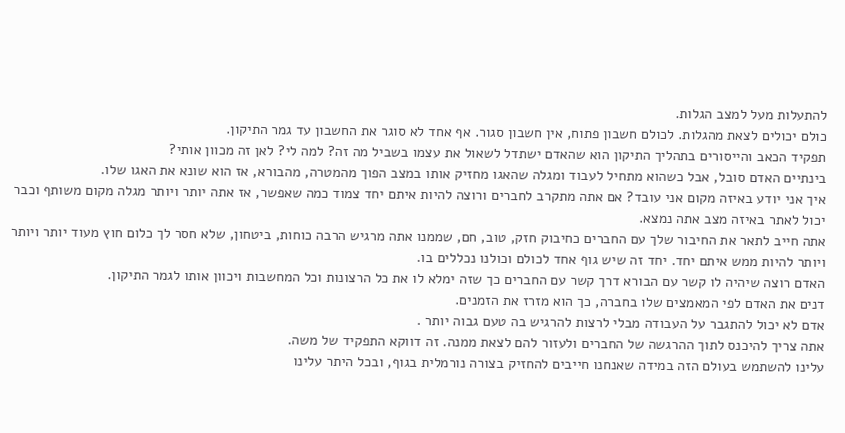להתעלות מעל למצב הגלות.
כולם יכולים לצאת מהגלות. לכולם חשבון פתוח, אין חשבון סגור. אף אחד לא סוגר את החשבון עד גמר התיקון.
תפקיד הכאב והייסורים בתהליך התיקון הוא שהאדם ישתדל לשאול את עצמו בשביל מה זה? למה לי? לאן זה מכוון אותי?
בינתיים האדם סובל, אבל כשהוא מתחיל לעבוד ומגלה שהאגו מחזיק אותו במצב הפוך מהמטרה, מהבורא, אז הוא שונא את האגו שלו.
איך אני יודע באיזה מקום אני עובד? אם אתה מתקרב לחברים ורוצה להיות איתם יחד צמוד כמה שאפשר, אז אתה יותר ויותר מגלה מקום משותף וכבר יכול לאתר באיזה מצב אתה נמצא.
אתה חייב לתאר את החיבור שלך עם החברים כחיבוק חזק, טוב, חם, שממנו אתה מרגיש הרבה כוחות, ביטחון, שלא חסר לך כלום חוץ מעוד יותר ויותר ויותר להיות ממש איתם יחד. יחד זה שיש גוף אחד לכולם וכולנו נכללים בו.
האדם רוצה שיהיה לו קשר עם הבורא דרך קשר עם החברים כך שזה ימלא לו את כל הרצונות וכל המחשבות ויכוון אותו לגמר התיקון.
דנים את האדם לפי המאמצים שלו בחברה, כך הוא מזרז את הזמנים.
אדם לא יכול להתגבר על העבודה מבלי לרצות להרגיש בה טעם גבוה יותר .
אתה צריך להיכנס לתוך ההרגשה של החברים ולעזור להם לצאת ממנה. זה דווקא התפקיד של משה.
עלינו להשתמש בעולם הזה במידה שאנחנו חייבים להחזיק בצורה נורמלית בגוף, ובכל היתר עלינו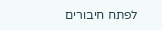לפתח חיבורים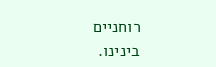רוחניים בינינו.